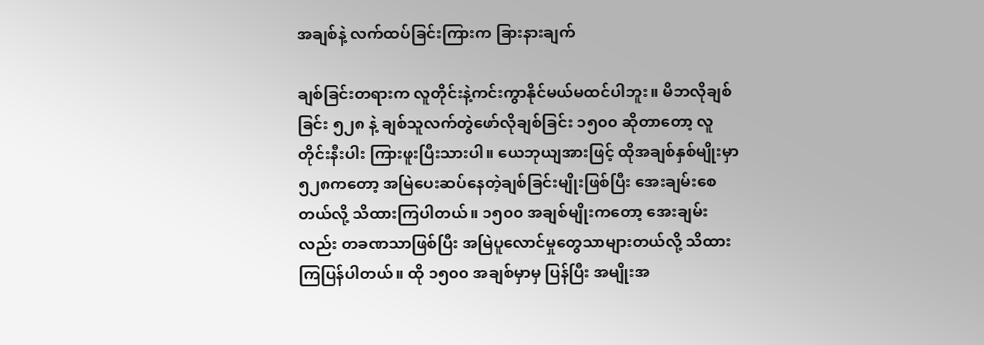အချစ်နဲ့ လက်ထပ်ခြင်းကြားက ခြားနားချက်

ချစ်ခြင်းတရားက လူတိုင်းနဲ့ကင်းကွာနိုင်မယ်မထင်ပါဘူး။ မိဘလိုချစ်ခြင်း ၅၂၈ နဲ့ ချစ်သူလက်တွဲဖော်လိုချစ်ခြင်း ၁၅၀၀ ဆိုတာတော့ လူတိုင်းနီးပါး ကြားဖူးပြီးသားပါ။ ယေဘုယျအားဖြင့် ထိုအချစ်နှစ်မျိုးမှာ ၅၂၈ကတော့ အမြဲပေးဆပ်နေတဲ့ချစ်ခြင်းမျိုးဖြစ်ပြီး အေးချမ်းစေတယ်လို့ သိထားကြပါတယ်။ ၁၅၀၀ အချစ်မျိုးကတော့ အေးချမ်းလည်း တခဏသာဖြစ်ပြီး အမြဲပူလောင်မှုတွေသာများတယ်လို့ သိထားကြပြန်ပါတယ်။ ထို ၁၅၀၀ အချစ်မှာမှ ပြန်ပြီး အမျိုးအ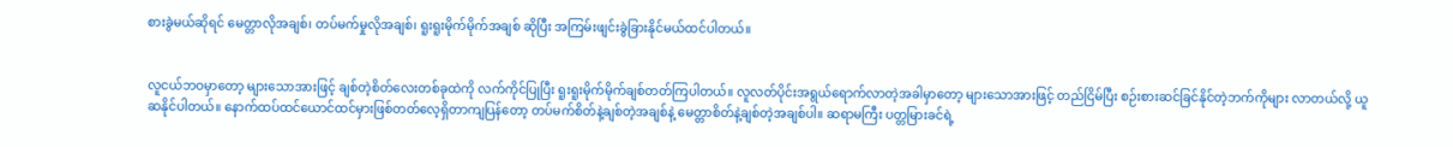စားခွဲမယ်ဆိုရင် မေတ္တာလိုအချစ်၊ တပ်မက်မှုလိုအချစ်၊ ရူးရူးမိုက်မိုက်အချစ် ဆိုပြီး အကြမ်းဖျင်းခွဲခြားနိုင်မယ်ထင်ပါတယ်။


လူငယ်ဘဝမှာတော့ များသောအားဖြင့် ချစ်တဲ့စိတ်လေးတစ်ခုထဲကို လက်ကိုင်ပြုပြီး ရူးရူးမိုက်မိုက်ချစ်တတ်ကြပါတယ်။ လူလတ်ပိုင်းအရွယ်ရောက်လာတဲ့အခါမှာတော့ များသောအားဖြင့် တည်ငြိမ်ပြီး စဉ်းစားဆင်ခြင်နိုင်တဲ့ဘက်ကိုများ လာတယ်လို့ ယူဆနိုင်ပါတယ်။ နောက်ထပ်ထင်ယောင်ထင်မှားဖြစ်တတ်လေ့ရှိတာကျပြန်တော့ တပ်မက်စိတ်နဲ့ချစ်တဲ့အချစ်နဲ့ မေတ္တာစိတ်နဲ့ချစ်တဲ့အချစ်ပါ။ ဆရာမကြီး ပတ္တမြားခင်ရဲ့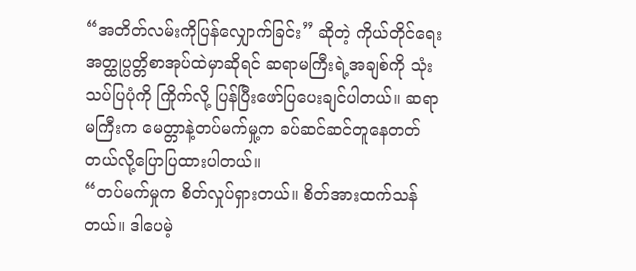“အတိတ်လမ်းကိုပြန်လျှောက်ခြင်း” ဆိုတဲ့ ကိုယ်တိုင်ရေးအတ္ထုပ္ပတ္တိစာအုပ်ထဲမှာဆိုရင် ဆရာမကြီးရဲ့အချစ်ကို သုံးသပ်ပြပုံကို ကြိုက်လို့ ပြန်ပြီးဖော်ပြပေးချင်ပါတယ်။ ဆရာမကြီးက မေတ္တာနဲ့တပ်မက်မှု့က ခပ်ဆင်ဆင်တူနေတတ်တယ်လို့ပြောပြထားပါတယ်။
“တပ်မက်မှုက စိတ်လှုပ်ရှားတယ်။ စိတ်အားထက်သန်တယ်။ ဒါပေမဲ့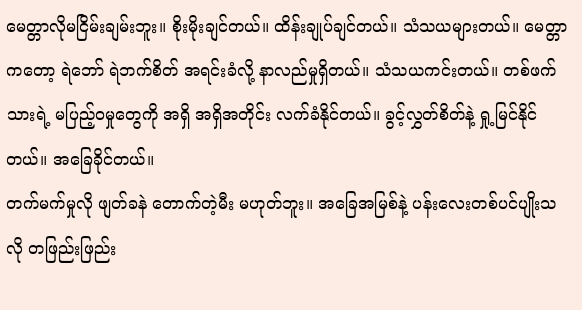မေတ္တာလိုမငြိမ်းချမ်းဘူး။ စိုးမိုးချင်တယ်။ ထိန်းချုပ်ချင်တယ်။ သံသယများတယ်။ မေတ္တာကတော့ ရဲဘော် ရဲဘက်စိတ် အရင်းခံလို့ နာလည်မှုရှိတယ်။ သံသယကင်းတယ်။ တစ်ဖက်သားရဲ့ မပြည့်ဝမှုတွေကို အရှိ အရှိအတိုင်း လက်ခံနိုင်တယ်။ ခွင့်လွှတ်စိတ်နဲ့ ရှု့မြင်နိုင်တယ်။ အခြေခိုင်တယ်။
တက်မက်မှုလို ဖျတ်ခနဲ တောက်တဲ့မီး မဟုတ်ဘူး။ အခြေအမြစ်နဲ့ ပန်းလေးတစ်ပင်ပျိုးသလို တဖြည်းဖြည်း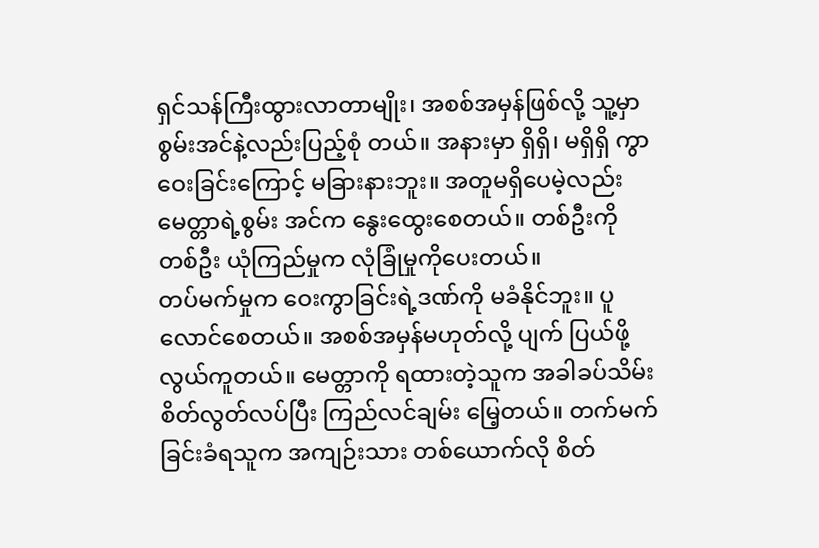ရှင်သန်ကြီးထွားလာတာမျိုး၊ အစစ်အမှန်ဖြစ်လို့ သူ့မှာ စွမ်းအင်နဲ့လည်းပြည့်စုံ တယ်။ အနားမှာ ရှိရှိ၊ မရှိရှိ ကွာဝေးခြင်းကြောင့် မခြားနားဘူး။ အတူမရှိပေမဲ့လည်း မေတ္တာရဲ့စွမ်း အင်က နွေးထွေးစေတယ်။ တစ်ဦးကို တစ်ဦး ယုံကြည်မှုက လုံခြုံမှုကိုပေးတယ်။
တပ်မက်မှုက ဝေးကွာခြင်းရဲ့ဒဏ်ကို မခံနိုင်ဘူး။ ပူလောင်စေတယ်။ အစစ်အမှန်မဟုတ်လို့ ပျက် ပြယ်ဖို့ လွယ်ကူတယ်။ မေတ္တာကို ရထားတဲ့သူက အခါခပ်သိမ်း စိတ်လွတ်လပ်ပြီး ကြည်လင်ချမ်း မြေ့တယ်။ တက်မက်ခြင်းခံရသူက အကျဉ်းသား တစ်ယောက်လို စိတ်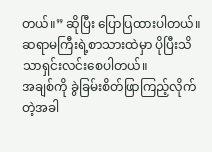တယ်။” ဆိုပြီး ပြောပြထားပါတယ်။ ဆရာမကြီးရဲ့စာသားထဲမှာ ပိုပြီးသိသာရှင်းလင်းစေပါတယ်။
အချစ်ကို ခွဲခြမ်းစိတ်ဖြာကြည့်လိုက်တဲ့အခါ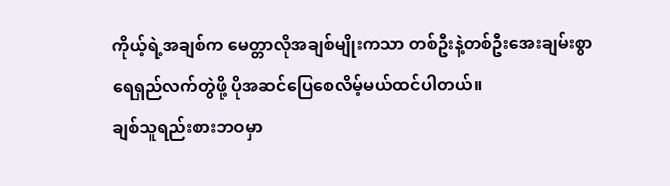ကိုယ့်ရဲ့အချစ်က မေတ္တာလိုအချစ်မျိုးကသာ တစ်ဦးနဲ့တစ်ဦးအေးချမ်းစွာ ရေရှည်လက်တွဲဖို့ ပိုအဆင်ပြေစေလိမ့်မယ်ထင်ပါတယ်။
ချစ်သူရည်းစားဘဝမှာ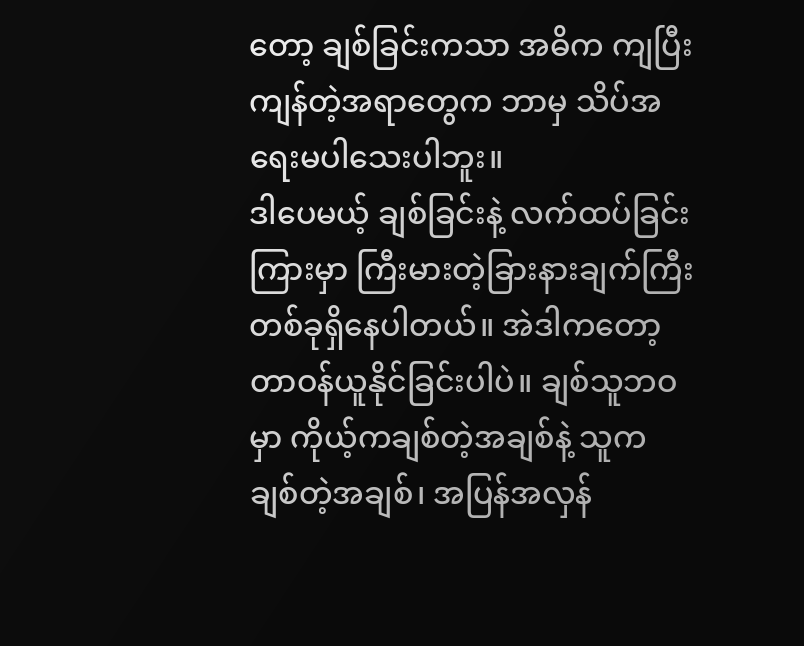တော့ ချစ်ခြင်းကသာ အဓိက ကျပြီး ကျန်တဲ့အရာတွေက ဘာမှ သိပ်အရေးမပါသေးပါဘူး။
ဒါပေမယ့် ချစ်ခြင်းနဲ့ လက်ထပ်ခြင်းကြားမှာ ကြီးမားတဲ့ခြားနားချက်ကြီးတစ်ခုရှိနေပါတယ်။ အဲဒါကတော့ တာဝန်ယူနိုင်ခြင်းပါပဲ။ ချစ်သူဘဝမှာ ကိုယ့်ကချစ်တဲ့အချစ်နဲ့ သူကချစ်တဲ့အချစ်၊ အပြန်အလှန်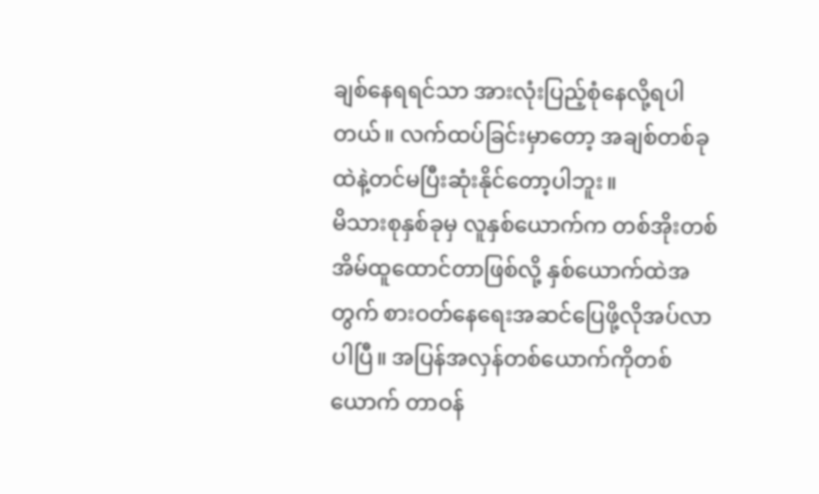ချစ်နေရရင်သာ အားလုံးပြည့်စုံနေလို့ရပါတယ်။ လက်ထပ်ခြင်းမှာတော့ အချစ်တစ်ခုထဲနဲ့တင်မပြီးဆုံးနိုင်တော့ပါဘူး။
မိသားစုနှစ်ခုမှ လူနှစ်ယောက်က တစ်အိုးတစ်အိမ်ထူထောင်တာဖြစ်လို့ နှစ်ယောက်ထဲအတွက် စားဝတ်နေရေးအဆင်ပြေဖို့လိုအပ်လာပါပြီ။ အပြန်အလှန်တစ်ယောက်ကိုတစ်ယောက် တာဝန်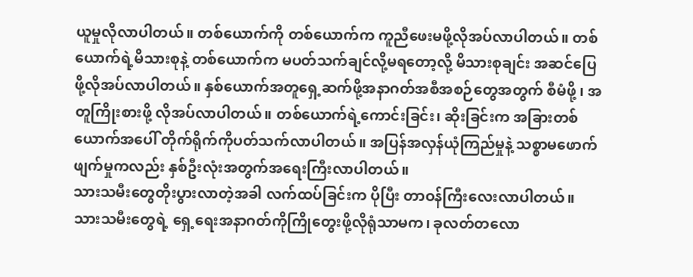ယူမှုလိုလာပါတယ်။ တစ်ယောက်ကို တစ်ယောက်က ကူညီဖေးမဖို့လိုအပ်လာပါတယ်။ တစ်ယောက်ရဲ့မိသားစုနဲ့ တစ်ယောက်က မပတ်သက်ချင်လို့မရတော့လို့ မိသားစုချင်း အဆင်ပြေဖို့လိုအပ်လာပါတယ်။ နှစ်ယောက်အတူရှေ့ဆက်ဖို့အနာဂတ်အစီအစဉ်တွေအတွက် စီမံဖို့ ၊ အတူကြိုးစားဖို့ လိုအပ်လာပါတယ်။ တစ်ယောက်ရဲ့ကောင်းခြင်း၊ ဆိုးခြင်းက အခြားတစ်ယောက်အပေါ် တိုက်ရိုက်ကိုပတ်သက်လာပါတယ်။ အပြန်အလှန်ယုံကြည်မှုနဲ့ သစ္စာမဖောက်ဖျက်မှုကလည်း နှစ်ဦးလုံးအတွက်အရေးကြီးလာပါတယ်။
သားသမီးတွေတိုးပွားလာတဲ့အခါ လက်ထပ်ခြင်းက ပိုပြီး တာဝန်ကြီးလေးလာပါတယ်။ သားသမီးတွေရဲ့ ရှေ့ရေးအနာဂတ်ကိုကြိုတွေးဖို့လိုရုံသာမက၊ ခုလတ်တလော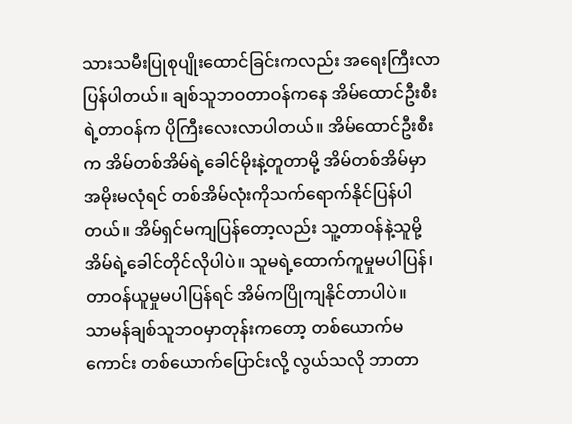သားသမီးပြုစုပျိုးထောင်ခြင်းကလည်း အရေးကြီးလာပြန်ပါတယ်။ ချစ်သူဘဝတာဝန်ကနေ အိမ်ထောင်ဦးစီးရဲ့တာဝန်က ပိုကြီးလေးလာပါတယ်။ အိမ်ထောင်ဦးစီးက အိမ်တစ်အိမ်ရဲ့ခေါင်မိုးနဲ့တူတာမို့ အိမ်တစ်အိမ်မှာ အမိုးမလုံရင် တစ်အိမ်လုံးကိုသက်ရောက်နိုင်ပြန်ပါတယ်။ အိမ်ရှင်မကျပြန်တော့လည်း သူ့တာဝန်နဲ့သူမို့ အိမ်ရဲ့ခေါင်တိုင်လိုပါပဲ။ သူမရဲ့ထောက်ကူမှုမပါပြန်၊ တာဝန်ယူမှုမပါပြန်ရင် အိမ်ကပြိုကျနိုင်တာပါပဲ။
သာမန်ချစ်သူဘဝမှာတုန်းကတော့ တစ်ယောက်မကောင်း တစ်ယောက်ပြောင်းလို့ လွယ်သလို ဘာတာ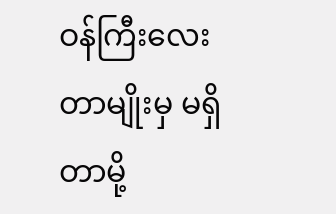ဝန်ကြီးလေးတာမျိုးမှ မရှိတာမို့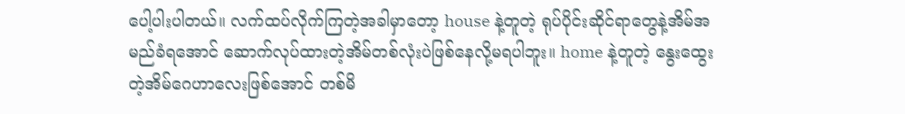ပေါ့ပါးပါတယ်။ လက်ထပ်လိုက်ကြတဲ့အခါမှာတော့ house နဲ့တူတဲ့ ရုပ်ပိုင်းဆိုင်ရာတွေနဲ့အိမ်အမည်ခံရအောင် ဆောက်လုပ်ထားတဲ့အိမ်တစ်လုံးပဲဖြစ်နေလို့မရပါဘူး။ home နဲ့တူတဲ့ နွေးထွေးတဲ့အိမ်ဂေဟာလေးဖြစ်အောင် တစ်မိ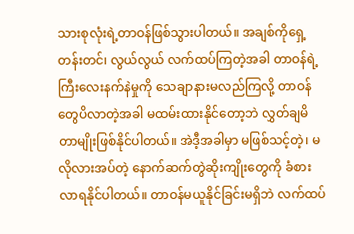သားစုလုံးရဲ့တာဝန်ဖြစ်သွားပါတယ်။ အချစ်ကိုရှေ့တန်းတင်၊ လွယ်လွယ် လက်ထပ်ကြတဲ့အခါ တာဝန်ရဲ့ကြီးလေးနက်နဲမှုကို သေချာနားမလည်ကြလို့ တာဝန်တွေပိလာတဲ့အခါ မထမ်းထားနိုင်တော့ဘဲ လွှတ်ချမိတာမျိုးဖြစ်နိုင်ပါတယ်။ အဲဒီ့အခါမှာ မဖြစ်သင့်တဲ့၊ မလိုလားအပ်တဲ့ နောက်ဆက်တွဲဆိုးကျိုးတွေကို ခံစားလာရနိုင်ပါတယ်။ တာဝန်မယူနိုင်ခြင်းမရှိဘဲ လက်ထပ်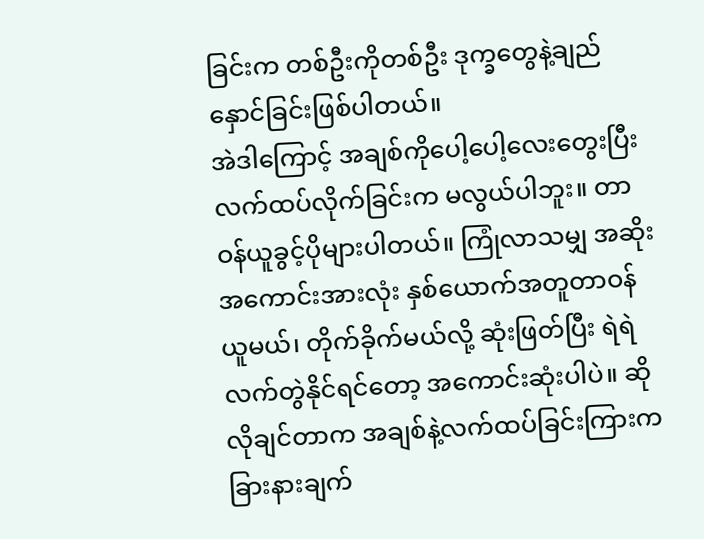ခြင်းက တစ်ဦးကိုတစ်ဦး ဒုက္ခတွေနဲ့ချည်နှောင်ခြင်းဖြစ်ပါတယ်။
အဲဒါကြောင့် အချစ်ကိုပေါ့ပေါ့လေးတွေးပြီး လက်ထပ်လိုက်ခြင်းက မလွယ်ပါဘူး။ တာဝန်ယူခွင့်ပိုများပါတယ်။ ကြုံလာသမျှ အဆိုးအကောင်းအားလုံး နှစ်ယောက်အတူတာဝန်ယူမယ်၊ တိုက်ခိုက်မယ်လို့ ဆုံးဖြတ်ပြီး ရဲရဲလက်တွဲနိုင်ရင်တော့ အကောင်းဆုံးပါပဲ။ ဆိုလိုချင်တာက အချစ်နဲ့လက်ထပ်ခြင်းကြားက ခြားနားချက်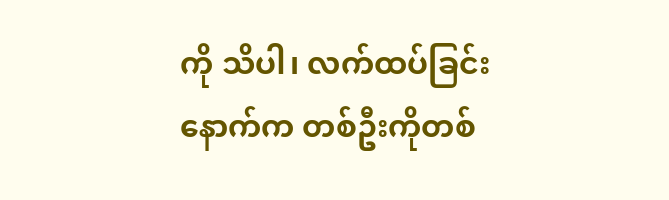ကို သိပါ၊ လက်ထပ်ခြင်းနောက်က တစ်ဦးကိုတစ်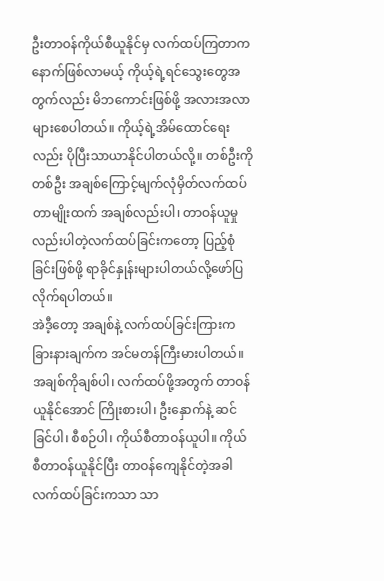ဦးတာဝန်ကိုယ်စီယူနိုင်မှ လက်ထပ်ကြတာက နောက်ဖြစ်လာမယ့် ကိုယ့်ရဲ့ရင်သွေးတွေအတွက်လည်း မိဘကောင်းဖြစ်ဖို့ အလားအလာများစေပါတယ်။ ကိုယ့်ရဲ့အိမ်ထောင်ရေးလည်း ပိုပြီးသာယာနိုင်ပါတယ်လို့။ တစ်ဦးကိုတစ်ဦး အချစ်ကြောင့်မျက်လုံမှိတ်လက်ထပ်တာမျိုးထက် အချစ်လည်းပါ၊ တာဝန်ယူမှုလည်းပါတဲ့လက်ထပ်ခြင်းကတော့ ပြည့်စုံခြင်းဖြစ်ဖို့ ရာခိုင်နှုန်းများပါတယ်လို့ဖော်ပြလိုက်ရပါတယ်။
အဲဒီ့တော့ အချစ်နဲ့ လက်ထပ်ခြင်းကြားက ခြားနားချက်က အင်မတန်ကြီးမားပါတယ်။ အချစ်ကိုချစ်ပါ၊ လက်ထပ်ဖို့အတွက် တာဝန်ယူနိုင်အောင် ကြိုးစားပါ၊ ဦးနှောက်နဲ့ ဆင်ခြင်ပါ၊ စီစဉ်ပါ၊ ကိုယ်စီတာဝန်ယူပါ။ ကိုယ်စီတာဝန်ယူနိုင်ပြီး တာဝန်ကျေနိုင်တဲ့အခါ လက်ထပ်ခြင်းကသာ သာ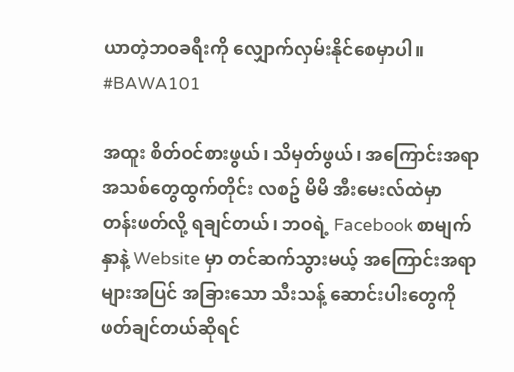ယာတဲ့ဘဝခရီးကို လျှောက်လှမ်းနိုင်စေမှာပါ။ #BAWA101

အထူး စိတ်ဝင်စားဖွယ်၊ သိမှတ်ဖွယ်၊ အကြောင်းအရာ အသစ်တွေထွက်တိုင်း လစဥ် မိမိ အီးမေးလ်ထဲမှာ တန်းဖတ်လို့ ရချင်တယ်၊ ဘဝရဲ့ Facebook စာမျက်နှာနဲ့ Website မှာ တင်ဆက်သွားမယ့် အကြောင်းအရာများအပြင် အခြားသော သီးသန့် ဆောင်းပါးတွေကို ဖတ်ချင်တယ်ဆိုရင်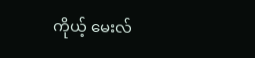ကိုယ့် မေးလ်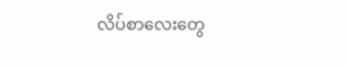လိပ်စာလေးတွေ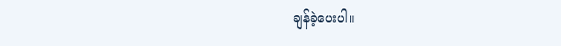ချန်ခဲ့ပေးပါ။